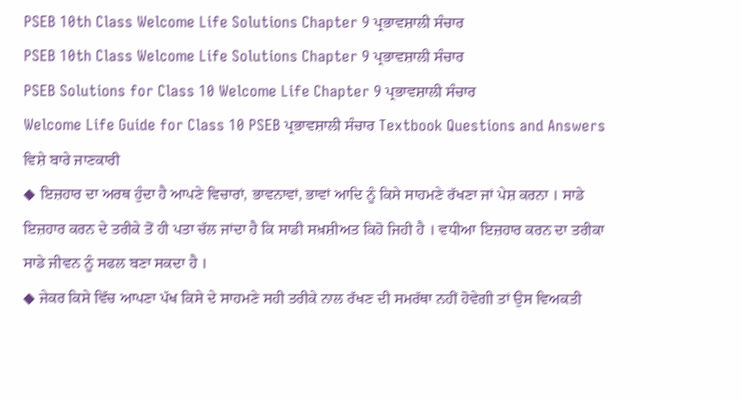PSEB 10th Class Welcome Life Solutions Chapter 9 ਪ੍ਰਭਾਵਸ਼ਾਲੀ ਸੰਚਾਰ
PSEB 10th Class Welcome Life Solutions Chapter 9 ਪ੍ਰਭਾਵਸ਼ਾਲੀ ਸੰਚਾਰ
PSEB Solutions for Class 10 Welcome Life Chapter 9 ਪ੍ਰਭਾਵਸ਼ਾਲੀ ਸੰਚਾਰ
Welcome Life Guide for Class 10 PSEB ਪ੍ਰਭਾਵਸ਼ਾਲੀ ਸੰਚਾਰ Textbook Questions and Answers
ਵਿਸ਼ੇ ਬਾਰੇ ਜਾਣਕਾਰੀ
◆ ਇਜ਼ਹਾਰ ਦਾ ਅਰਥ ਹੁੰਦਾ ਹੈ ਆਪਣੇ ਵਿਚਾਰਾਂ, ਭਾਵਨਾਵਾਂ, ਭਾਵਾਂ ਆਦਿ ਨੂੰ ਕਿਸੇ ਸਾਹਮਣੇ ਰੱਖਣਾ ਜਾਂ ਪੇਸ਼ ਕਰਨਾ । ਸਾਡੇ ਇਜ਼ਹਾਰ ਕਰਨ ਦੇ ਤਰੀਕੇ ਤੋਂ ਹੀ ਪਤਾ ਚੱਲ ਜਾਂਦਾ ਹੈ ਕਿ ਸਾਡੀ ਸਖ਼ਸ਼ੀਅਤ ਕਿਹੋ ਜਿਹੀ ਹੈ । ਵਧੀਆ ਇਜ਼ਹਾਰ ਕਰਨ ਦਾ ਤਰੀਕਾ ਸਾਡੇ ਜੀਵਨ ਨੂੰ ਸਫਲ ਬਣਾ ਸਕਦਾ ਹੈ ।
◆ ਜੇਕਰ ਕਿਸੇ ਵਿੱਚ ਆਪਣਾ ਪੱਖ ਕਿਸੇ ਦੇ ਸਾਹਮਣੇ ਸਹੀ ਤਰੀਕੇ ਨਾਲ ਰੱਖਣ ਦੀ ਸਮਰੱਥਾ ਨਹੀਂ ਹੋਵੇਗੀ ਤਾਂ ਉਸ ਵਿਅਕਤੀ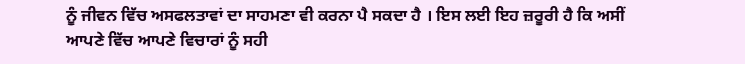ਨੂੰ ਜੀਵਨ ਵਿੱਚ ਅਸਫਲਤਾਵਾਂ ਦਾ ਸਾਹਮਣਾ ਵੀ ਕਰਨਾ ਪੈ ਸਕਦਾ ਹੈ । ਇਸ ਲਈ ਇਹ ਜ਼ਰੂਰੀ ਹੈ ਕਿ ਅਸੀਂ ਆਪਣੇ ਵਿੱਚ ਆਪਣੇ ਵਿਚਾਰਾਂ ਨੂੰ ਸਹੀ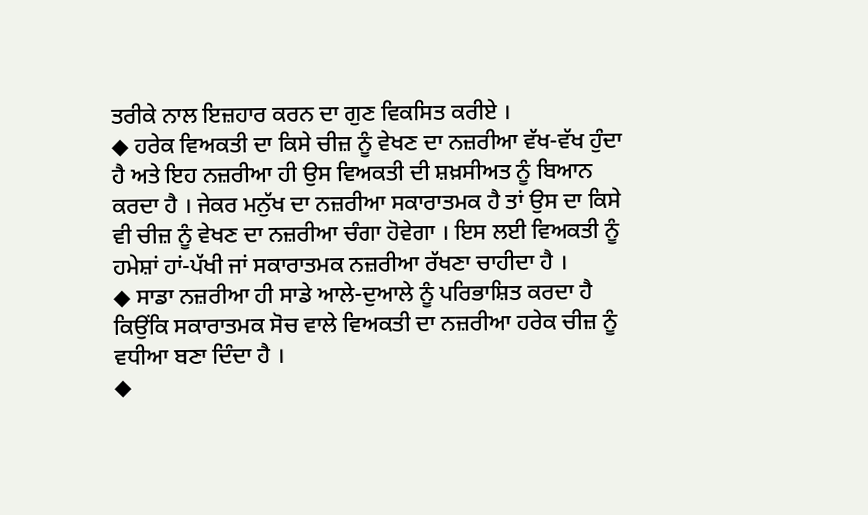ਤਰੀਕੇ ਨਾਲ ਇਜ਼ਹਾਰ ਕਰਨ ਦਾ ਗੁਣ ਵਿਕਸਿਤ ਕਰੀਏ ।
◆ ਹਰੇਕ ਵਿਅਕਤੀ ਦਾ ਕਿਸੇ ਚੀਜ਼ ਨੂੰ ਵੇਖਣ ਦਾ ਨਜ਼ਰੀਆ ਵੱਖ-ਵੱਖ ਹੁੰਦਾ ਹੈ ਅਤੇ ਇਹ ਨਜ਼ਰੀਆ ਹੀ ਉਸ ਵਿਅਕਤੀ ਦੀ ਸ਼ਖ਼ਸੀਅਤ ਨੂੰ ਬਿਆਨ ਕਰਦਾ ਹੈ । ਜੇਕਰ ਮਨੁੱਖ ਦਾ ਨਜ਼ਰੀਆ ਸਕਾਰਾਤਮਕ ਹੈ ਤਾਂ ਉਸ ਦਾ ਕਿਸੇ ਵੀ ਚੀਜ਼ ਨੂੰ ਵੇਖਣ ਦਾ ਨਜ਼ਰੀਆ ਚੰਗਾ ਹੋਵੇਗਾ । ਇਸ ਲਈ ਵਿਅਕਤੀ ਨੂੰ ਹਮੇਸ਼ਾਂ ਹਾਂ-ਪੱਖੀ ਜਾਂ ਸਕਾਰਾਤਮਕ ਨਜ਼ਰੀਆ ਰੱਖਣਾ ਚਾਹੀਦਾ ਹੈ ।
◆ ਸਾਡਾ ਨਜ਼ਰੀਆ ਹੀ ਸਾਡੇ ਆਲੇ-ਦੁਆਲੇ ਨੂੰ ਪਰਿਭਾਸ਼ਿਤ ਕਰਦਾ ਹੈ ਕਿਉਂਕਿ ਸਕਾਰਾਤਮਕ ਸੋਚ ਵਾਲੇ ਵਿਅਕਤੀ ਦਾ ਨਜ਼ਰੀਆ ਹਰੇਕ ਚੀਜ਼ ਨੂੰ ਵਧੀਆ ਬਣਾ ਦਿੰਦਾ ਹੈ ।
◆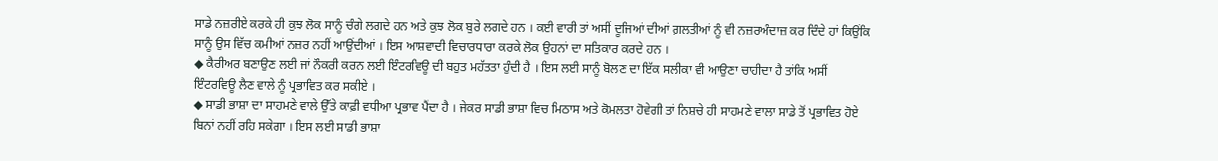ਸਾਡੇ ਨਜ਼ਰੀਏ ਕਰਕੇ ਹੀ ਕੁਝ ਲੋਕ ਸਾਨੂੰ ਚੰਗੇ ਲਗਦੇ ਹਨ ਅਤੇ ਕੁਝ ਲੋਕ ਬੁਰੇ ਲਗਦੇ ਹਨ । ਕਈ ਵਾਰੀ ਤਾਂ ਅਸੀਂ ਦੂਜਿਆਂ ਦੀਆਂ ਗ਼ਲਤੀਆਂ ਨੂੰ ਵੀ ਨਜ਼ਰਅੰਦਾਜ਼ ਕਰ ਦਿੰਦੇ ਹਾਂ ਕਿਉਂਕਿ ਸਾਨੂੰ ਉਸ ਵਿੱਚ ਕਮੀਆਂ ਨਜ਼ਰ ਨਹੀਂ ਆਉਂਦੀਆਂ । ਇਸ ਆਸ਼ਵਾਦੀ ਵਿਚਾਰਧਾਰਾ ਕਰਕੇ ਲੋਕ ਉਹਨਾਂ ਦਾ ਸਤਿਕਾਰ ਕਰਦੇ ਹਨ ।
◆ ਕੈਰੀਅਰ ਬਣਾਉਣ ਲਈ ਜਾਂ ਨੌਕਰੀ ਕਰਨ ਲਈ ਇੰਟਰਵਿਊ ਦੀ ਬਹੁਤ ਮਹੱਤਤਾ ਹੁੰਦੀ ਹੈ । ਇਸ ਲਈ ਸਾਨੂੰ ਬੋਲਣ ਦਾ ਇੱਕ ਸਲੀਕਾ ਵੀ ਆਉਣਾ ਚਾਹੀਦਾ ਹੈ ਤਾਂਕਿ ਅਸੀਂ ਇੰਟਰਵਿਊ ਲੈਣ ਵਾਲੇ ਨੂੰ ਪ੍ਰਭਾਵਿਤ ਕਰ ਸਕੀਏ ।
◆ ਸਾਡੀ ਭਾਸ਼ਾ ਦਾ ਸਾਹਮਣੇ ਵਾਲੇ ਉੱਤੇ ਕਾਫ਼ੀ ਵਧੀਆ ਪ੍ਰਭਾਵ ਪੈਂਦਾ ਹੈ । ਜੇਕਰ ਸਾਡੀ ਭਾਸ਼ਾ ਵਿਚ ਮਿਠਾਸ ਅਤੇ ਕੋਮਲਤਾ ਹੋਵੇਗੀ ਤਾਂ ਨਿਸ਼ਚੇ ਹੀ ਸਾਹਮਣੇ ਵਾਲਾ ਸਾਡੇ ਤੋਂ ਪ੍ਰਭਾਵਿਤ ਹੋਏ ਬਿਨਾਂ ਨਹੀਂ ਰਹਿ ਸਕੇਗਾ । ਇਸ ਲਈ ਸਾਡੀ ਭਾਸ਼ਾ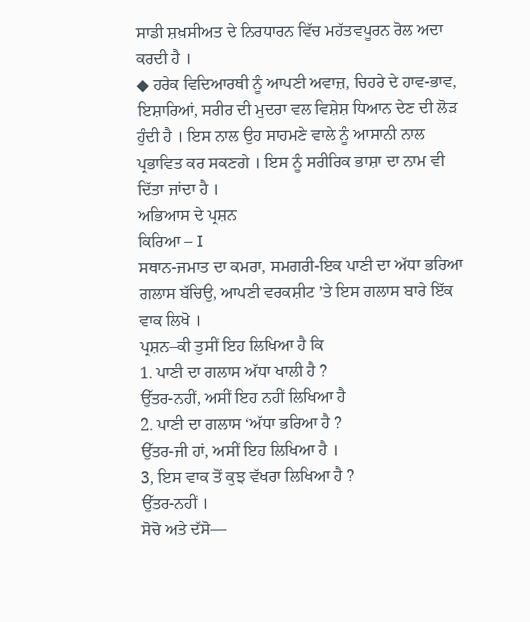ਸਾਡੀ ਸ਼ਖ਼ਸੀਅਤ ਦੇ ਨਿਰਧਾਰਨ ਵਿੱਚ ਮਹੱਤਵਪੂਰਨ ਰੋਲ ਅਦਾ ਕਰਦੀ ਹੈ ।
◆ ਹਰੇਕ ਵਿਦਿਆਰਥੀ ਨੂੰ ਆਪਣੀ ਅਵਾਜ਼, ਚਿਹਰੇ ਦੇ ਹਾਵ-ਭਾਵ, ਇਸ਼ਾਰਿਆਂ, ਸਰੀਰ ਦੀ ਮੁਦਰਾ ਵਲ ਵਿਸ਼ੇਸ਼ ਧਿਆਨ ਦੇਣ ਦੀ ਲੋੜ ਹੁੰਦੀ ਹੈ । ਇਸ ਨਾਲ ਉਹ ਸਾਹਮਣੇ ਵਾਲੇ ਨੂੰ ਆਸਾਨੀ ਨਾਲ ਪ੍ਰਭਾਵਿਤ ਕਰ ਸਕਣਗੇ । ਇਸ ਨੂੰ ਸਰੀਰਿਕ ਭਾਸ਼ਾ ਦਾ ਨਾਮ ਵੀ ਦਿੱਤਾ ਜਾਂਦਾ ਹੈ ।
ਅਭਿਆਸ ਦੇ ਪ੍ਰਸ਼ਨ
ਕਿਰਿਆ – I
ਸਥਾਨ-ਜਮਾਤ ਦਾ ਕਮਰਾ, ਸਮਗਰੀ-ਇਕ ਪਾਣੀ ਦਾ ਅੱਧਾ ਭਰਿਆ ਗਲਾਸ ਬੱਚਿਉ, ਆਪਣੀ ਵਰਕਸ਼ੀਟ ’ਤੇ ਇਸ ਗਲਾਸ ਬਾਰੇ ਇੱਕ ਵਾਕ ਲਿਖੋ ।
ਪ੍ਰਸ਼ਨ–ਕੀ ਤੁਸੀਂ ਇਹ ਲਿਖਿਆ ਹੈ ਕਿ
1. ਪਾਣੀ ਦਾ ਗਲਾਸ ਅੱਧਾ ਖਾਲੀ ਹੈ ?
ਉੱਤਰ-ਨਹੀਂ, ਅਸੀਂ ਇਹ ਨਹੀਂ ਲਿਖਿਆ ਹੈ
2. ਪਾਣੀ ਦਾ ਗਲਾਸ ‘ਅੱਧਾ ਭਰਿਆ ਹੈ ?
ਉੱਤਰ-ਜੀ ਹਾਂ, ਅਸੀਂ ਇਹ ਲਿਖਿਆ ਹੈ ।
3, ਇਸ ਵਾਕ ਤੋਂ ਕੁਝ ਵੱਖਰਾ ਲਿਖਿਆ ਹੈ ?
ਉੱਤਰ-ਨਹੀਂ ।
ਸੋਚੋ ਅਤੇ ਦੱਸੋ—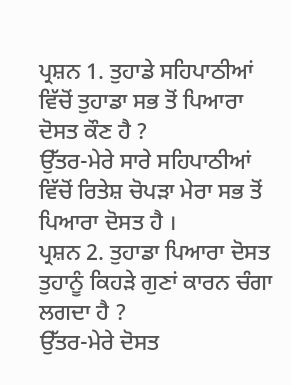ਪ੍ਰਸ਼ਨ 1. ਤੁਹਾਡੇ ਸਹਿਪਾਠੀਆਂ ਵਿੱਚੋਂ ਤੁਹਾਡਾ ਸਭ ਤੋਂ ਪਿਆਰਾ ਦੋਸਤ ਕੌਣ ਹੈ ?
ਉੱਤਰ-ਮੇਰੇ ਸਾਰੇ ਸਹਿਪਾਠੀਆਂ ਵਿੱਚੋਂ ਰਿਤੇਸ਼ ਚੋਪੜਾ ਮੇਰਾ ਸਭ ਤੋਂ ਪਿਆਰਾ ਦੋਸਤ ਹੈ ।
ਪ੍ਰਸ਼ਨ 2. ਤੁਹਾਡਾ ਪਿਆਰਾ ਦੋਸਤ ਤੁਹਾਨੂੰ ਕਿਹੜੇ ਗੁਣਾਂ ਕਾਰਨ ਚੰਗਾ ਲਗਦਾ ਹੈ ?
ਉੱਤਰ-ਮੇਰੇ ਦੋਸਤ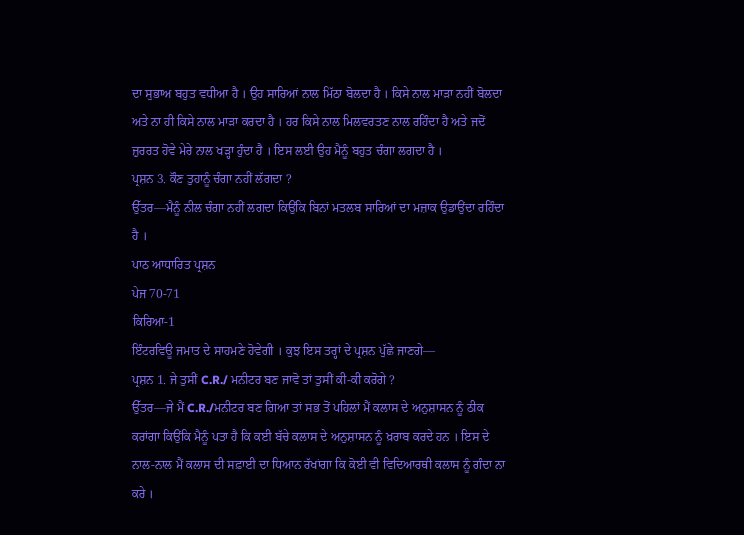ਦਾ ਸੁਭਾਅ ਬਹੁਤ ਵਧੀਆ ਹੈ । ਉਹ ਸਾਰਿਆਂ ਨਾਲ ਮਿੱਠਾ ਬੋਲਦਾ ਹੈ । ਕਿਸੇ ਨਾਲ ਮਾੜਾ ਨਹੀਂ ਬੋਲਦਾ ਅਤੇ ਨਾ ਹੀ ਕਿਸੇ ਨਾਲ ਮਾੜਾ ਕਰਦਾ ਹੈ । ਹਰ ਕਿਸੇ ਨਾਲ ਮਿਲਵਰਤਣ ਨਾਲ ਰਹਿੰਦਾ ਹੈ ਅਤੇ ਜਦੋਂ ਜ਼ੁਰਰਤ ਹੋਵੇ ਮੇਰੇ ਨਾਲ ਖੜ੍ਹਾ ਹੁੰਦਾ ਹੈ । ਇਸ ਲਈ ਉਹ ਮੈਨੂੰ ਬਹੁਤ ਚੰਗਾ ਲਗਦਾ ਹੈ ।
ਪ੍ਰਸ਼ਨ 3. ਕੌਣ ਤੁਹਾਨੂੰ ਚੰਗਾ ਨਹੀਂ ਲੱਗਦਾ ?
ਉੱਤਰ—ਮੈਨੂੰ ਨੀਲ ਚੰਗਾ ਨਹੀਂ ਲਗਦਾ ਕਿਉਂਕਿ ਬਿਨਾਂ ਮਤਲਬ ਸਾਰਿਆਂ ਦਾ ਮਜ਼ਾਕ ਉਡਾਉਂਦਾ ਰਹਿੰਦਾ ਹੈ ।
ਪਾਠ ਆਧਾਰਿਤ ਪ੍ਰਸ਼ਨ
ਪੇਜ 70-71
ਕਿਰਿਆ-1
ਇੰਟਰਵਿਊ ਜਮਾਤ ਦੇ ਸਾਹਮਣੇ ਹੋਵੇਗੀ । ਕੁਝ ਇਸ ਤਰ੍ਹਾਂ ਦੇ ਪ੍ਰਸ਼ਨ ਪੁੱਛੇ ਜਾਣਗੇ—
ਪ੍ਰਸ਼ਨ 1. ਜੇ ਤੁਸੀਂ C.R./ ਮਨੀਟਰ ਬਣ ਜਾਵੋ ਤਾਂ ਤੁਸੀਂ ਕੀ-ਕੀ ਕਰੋਗੇ ?
ਉੱਤਰ—ਜੇ ਮੈਂ C.R./ਮਨੀਟਰ ਬਣ ਗਿਆ ਤਾਂ ਸਭ ਤੋਂ ਪਹਿਲਾਂ ਮੈਂ ਕਲਾਸ ਦੇ ਅਨੁਸ਼ਾਸਨ ਨੂੰ ਠੀਕ ਕਰਾਂਗਾ ਕਿਉਂਕਿ ਮੈਨੂੰ ਪਤਾ ਹੈ ਕਿ ਕਈ ਬੱਚੇ ਕਲਾਸ ਦੇ ਅਨੁਸ਼ਾਸਨ ਨੂੰ ਖ਼ਰਾਬ ਕਰਦੇ ਹਨ । ਇਸ ਦੇ ਨਾਲ-ਨਾਲ ਮੈਂ ਕਲਾਸ ਦੀ ਸਫ਼ਾਈ ਦਾ ਧਿਆਨ ਰੱਖਾਂਗਾ ਕਿ ਕੋਈ ਵੀ ਵਿਦਿਆਰਥੀ ਕਲਾਸ ਨੂੰ ਗੰਦਾ ਨਾ ਕਰੇ ।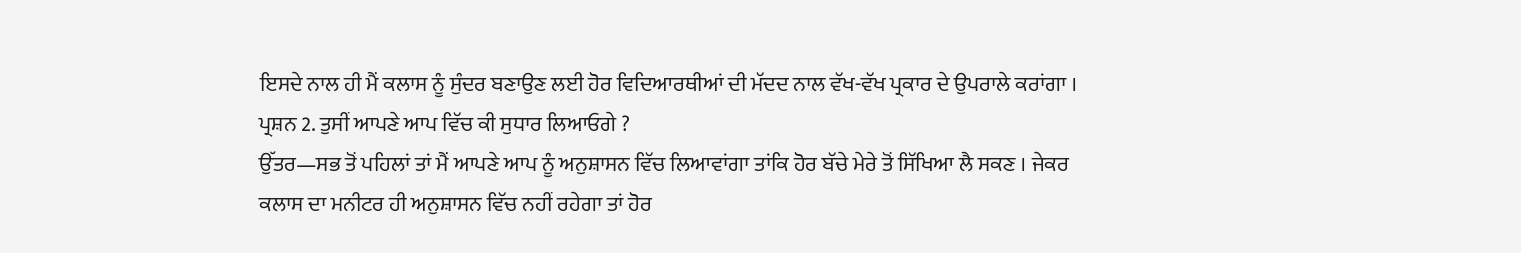ਇਸਦੇ ਨਾਲ ਹੀ ਮੈਂ ਕਲਾਸ ਨੂੰ ਸੁੰਦਰ ਬਣਾਉਣ ਲਈ ਹੋਰ ਵਿਦਿਆਰਥੀਆਂ ਦੀ ਮੱਦਦ ਨਾਲ ਵੱਖ-ਵੱਖ ਪ੍ਰਕਾਰ ਦੇ ਉਪਰਾਲੇ ਕਰਾਂਗਾ ।
ਪ੍ਰਸ਼ਨ 2. ਤੁਸੀਂ ਆਪਣੇ ਆਪ ਵਿੱਚ ਕੀ ਸੁਧਾਰ ਲਿਆਓਗੇ ?
ਉੱਤਰ—ਸਭ ਤੋਂ ਪਹਿਲਾਂ ਤਾਂ ਮੈਂ ਆਪਣੇ ਆਪ ਨੂੰ ਅਨੁਸ਼ਾਸਨ ਵਿੱਚ ਲਿਆਵਾਂਗਾ ਤਾਂਕਿ ਹੋਰ ਬੱਚੇ ਮੇਰੇ ਤੋਂ ਸਿੱਖਿਆ ਲੈ ਸਕਣ । ਜੇਕਰ ਕਲਾਸ ਦਾ ਮਨੀਟਰ ਹੀ ਅਨੁਸ਼ਾਸਨ ਵਿੱਚ ਨਹੀਂ ਰਹੇਗਾ ਤਾਂ ਹੋਰ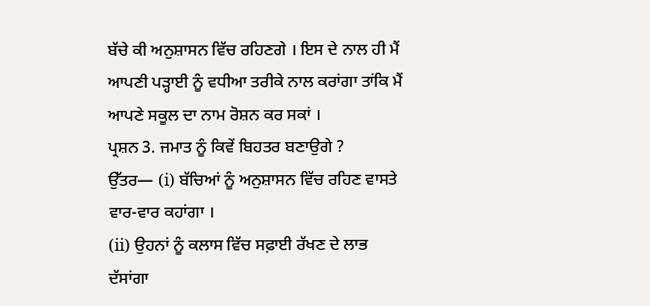ਬੱਚੇ ਕੀ ਅਨੁਸ਼ਾਸਨ ਵਿੱਚ ਰਹਿਣਗੇ । ਇਸ ਦੇ ਨਾਲ ਹੀ ਮੈਂ ਆਪਣੀ ਪੜ੍ਹਾਈ ਨੂੰ ਵਧੀਆ ਤਰੀਕੇ ਨਾਲ ਕਰਾਂਗਾ ਤਾਂਕਿ ਮੈਂ ਆਪਣੇ ਸਕੂਲ ਦਾ ਨਾਮ ਰੋਸ਼ਨ ਕਰ ਸਕਾਂ ।
ਪ੍ਰਸ਼ਨ 3. ਜਮਾਤ ਨੂੰ ਕਿਵੇਂ ਬਿਹਤਰ ਬਣਾਉਗੇ ?
ਉੱਤਰ— (i) ਬੱਚਿਆਂ ਨੂੰ ਅਨੁਸ਼ਾਸਨ ਵਿੱਚ ਰਹਿਣ ਵਾਸਤੇ ਵਾਰ-ਵਾਰ ਕਹਾਂਗਾ ।
(ii) ਉਹਨਾਂ ਨੂੰ ਕਲਾਸ ਵਿੱਚ ਸਫ਼ਾਈ ਰੱਖਣ ਦੇ ਲਾਭ ਦੱਸਾਂਗਾ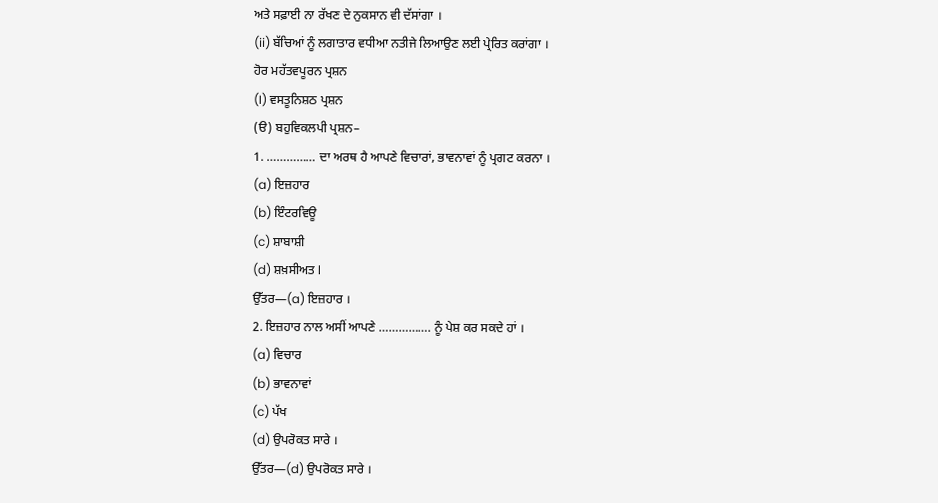ਅਤੇ ਸਫ਼ਾਈ ਨਾ ਰੱਖਣ ਦੇ ਨੁਕਸਾਨ ਵੀ ਦੱਸਾਂਗਾ ।
(ii) ਬੱਚਿਆਂ ਨੂੰ ਲਗਾਤਾਰ ਵਧੀਆ ਨਤੀਜੇ ਲਿਆਉਣ ਲਈ ਪ੍ਰੇਰਿਤ ਕਰਾਂਗਾ ।
ਹੋਰ ਮਹੱਤਵਪੂਰਨ ਪ੍ਰਸ਼ਨ
(I) ਵਸਤੂਨਿਸ਼ਠ ਪ੍ਰਸ਼ਨ
(ੳ) ਬਹੁਵਿਕਲਪੀ ਪ੍ਰਸ਼ਨ–
1. …………… ਦਾ ਅਰਥ ਹੈ ਆਪਣੇ ਵਿਚਾਰਾਂ, ਭਾਵਨਾਵਾਂ ਨੂੰ ਪ੍ਰਗਟ ਕਰਨਾ ।
(a) ਇਜ਼ਹਾਰ
(b) ਇੰਟਰਵਿਊ
(c) ਸ਼ਾਬਾਸ਼ੀ
(d) ਸ਼ਖ਼ਸੀਅਤ l
ਉੱਤਰ—(a) ਇਜ਼ਹਾਰ ।
2. ਇਜ਼ਹਾਰ ਨਾਲ ਅਸੀਂ ਆਪਣੇ ……………. ਨੂੰ ਪੇਸ਼ ਕਰ ਸਕਦੇ ਹਾਂ ।
(a) ਵਿਚਾਰ
(b) ਭਾਵਨਾਵਾਂ
(c) ਪੱਖ
(d) ਉਪਰੋਕਤ ਸਾਰੇ ।
ਉੱਤਰ—(d) ਉਪਰੋਕਤ ਸਾਰੇ ।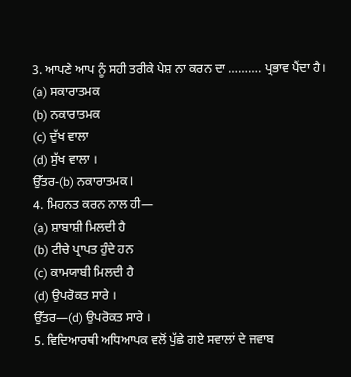3. ਆਪਣੇ ਆਪ ਨੂੰ ਸਹੀ ਤਰੀਕੇ ਪੇਸ਼ ਨਾ ਕਰਨ ਦਾ ………. ਪ੍ਰਭਾਵ ਪੈਂਦਾ ਹੈ।
(a) ਸਕਾਰਾਤਮਕ
(b) ਨਕਾਰਾਤਮਕ
(c) ਦੁੱਖ ਵਾਲਾ
(d) ਸੁੱਖ ਵਾਲਾ ।
ਉੱਤਰ-(b) ਨਕਾਰਾਤਮਕ l
4. ਮਿਹਨਤ ਕਰਨ ਨਾਲ ਹੀ—
(a) ਸ਼ਾਬਾਸ਼ੀ ਮਿਲਦੀ ਹੈ
(b) ਟੀਚੇ ਪ੍ਰਾਪਤ ਹੁੰਦੇ ਹਨ
(c) ਕਾਮਯਾਬੀ ਮਿਲਦੀ ਹੈ
(d) ਉਪਰੋਕਤ ਸਾਰੇ ।
ਉੱਤਰ—(d) ਉਪਰੋਕਤ ਸਾਰੇ ।
5. ਵਿਦਿਆਰਥੀ ਅਧਿਆਪਕ ਵਲੋਂ ਪੁੱਛੇ ਗਏ ਸਵਾਲਾਂ ਦੇ ਜਵਾਬ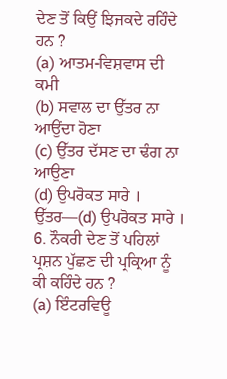ਦੇਣ ਤੋਂ ਕਿਉਂ ਝਿਜਕਦੇ ਰਹਿੰਦੇ ਹਨ ?
(a) ਆਤਮ-ਵਿਸ਼ਵਾਸ ਦੀ ਕਮੀ
(b) ਸਵਾਲ ਦਾ ਉੱਤਰ ਨਾ ਆਉਂਦਾ ਹੋਣਾ
(c) ਉੱਤਰ ਦੱਸਣ ਦਾ ਢੰਗ ਨਾ ਆਉਣਾ
(d) ਉਪਰੋਕਤ ਸਾਰੇ ।
ਉੱਤਰ—(d) ਉਪਰੋਕਤ ਸਾਰੇ ।
6. ਨੌਕਰੀ ਦੇਣ ਤੋਂ ਪਹਿਲਾਂ ਪ੍ਰਸ਼ਨ ਪੁੱਛਣ ਦੀ ਪ੍ਰਕ੍ਰਿਆ ਨੂੰ ਕੀ ਕਹਿੰਦੇ ਹਨ ?
(a) ਇੰਟਰਵਿਊ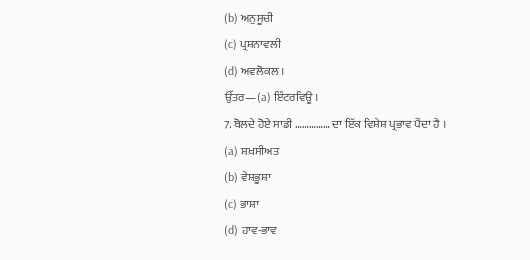(b) ਅਨੁਸੂਚੀ
(c) ਪ੍ਰਸ਼ਨਾਵਲੀ
(d) ਅਵਲੋਕਲ ।
ਉੱਤਰ—(a) ਇੰਟਰਵਿਊ ।
7. ਬੋਲਦੇ ਹੋਏ ਸਾਡੀ …………… ਦਾ ਇੱਕ ਵਿਸ਼ੇਸ਼ ਪ੍ਰਭਾਵ ਪੈਂਦਾ ਹੈ ।
(a) ਸ਼ਖ਼ਸੀਅਤ
(b) ਵੇਸ਼ਭੂਸ਼ਾ
(c) ਭਾਸ਼ਾ
(d) ਹਾਵ-ਭਾਵ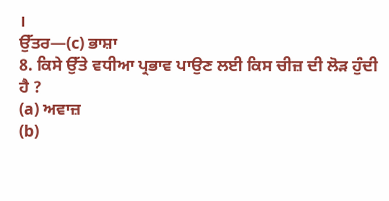।
ਉੱਤਰ—(c) ਭਾਸ਼ਾ
8. ਕਿਸੇ ਉੱਤੇ ਵਧੀਆ ਪ੍ਰਭਾਵ ਪਾਉਣ ਲਈ ਕਿਸ ਚੀਜ਼ ਦੀ ਲੋੜ ਹੁੰਦੀ ਹੈ ?
(a) ਅਵਾਜ਼
(b)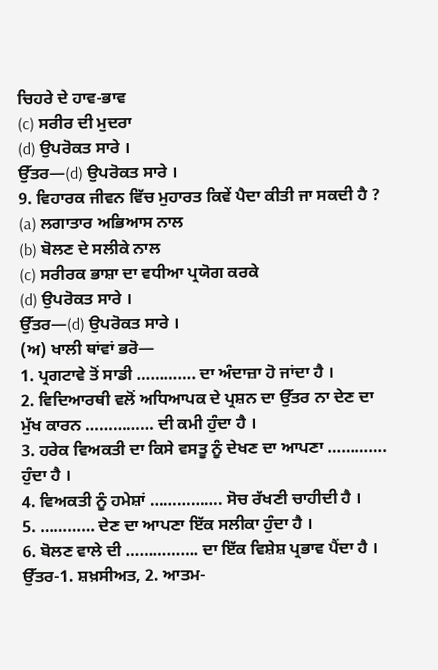ਚਿਹਰੇ ਦੇ ਹਾਵ-ਭਾਵ
(c) ਸਰੀਰ ਦੀ ਮੁਦਰਾ
(d) ਉਪਰੋਕਤ ਸਾਰੇ ।
ਉੱਤਰ—(d) ਉਪਰੋਕਤ ਸਾਰੇ ।
9. ਵਿਹਾਰਕ ਜੀਵਨ ਵਿੱਚ ਮੁਹਾਰਤ ਕਿਵੇਂ ਪੈਦਾ ਕੀਤੀ ਜਾ ਸਕਦੀ ਹੈ ?
(a) ਲਗਾਤਾਰ ਅਭਿਆਸ ਨਾਲ
(b) ਬੋਲਣ ਦੇ ਸਲੀਕੇ ਨਾਲ
(c) ਸਰੀਰਕ ਭਾਸ਼ਾ ਦਾ ਵਧੀਆ ਪ੍ਰਯੋਗ ਕਰਕੇ
(d) ਉਪਰੋਕਤ ਸਾਰੇ ।
ਉੱਤਰ—(d) ਉਪਰੋਕਤ ਸਾਰੇ ।
(ਅ) ਖਾਲੀ ਥਾਂਵਾਂ ਭਰੋ—
1. ਪ੍ਰਗਟਾਵੇ ਤੋਂ ਸਾਡੀ …………. ਦਾ ਅੰਦਾਜ਼ਾ ਹੋ ਜਾਂਦਾ ਹੈ ।
2. ਵਿਦਿਆਰਥੀ ਵਲੋਂ ਅਧਿਆਪਕ ਦੇ ਪ੍ਰਸ਼ਨ ਦਾ ਉੱਤਰ ਨਾ ਦੇਣ ਦਾ ਮੁੱਖ ਕਾਰਨ …………… ਦੀ ਕਮੀ ਹੁੰਦਾ ਹੈ ।
3. ਹਰੇਕ ਵਿਅਕਤੀ ਦਾ ਕਿਸੇ ਵਸਤੂ ਨੂੰ ਦੇਖਣ ਦਾ ਆਪਣਾ …………. ਹੁੰਦਾ ਹੈ ।
4. ਵਿਅਕਤੀ ਨੂੰ ਹਮੇਸ਼ਾਂ ……………. ਸੋਚ ਰੱਖਣੀ ਚਾਹੀਦੀ ਹੈ ।
5. ………… ਦੇਣ ਦਾ ਆਪਣਾ ਇੱਕ ਸਲੀਕਾ ਹੁੰਦਾ ਹੈ ।
6. ਬੋਲਣ ਵਾਲੇ ਦੀ ……………. ਦਾ ਇੱਕ ਵਿਸ਼ੇਸ਼ ਪ੍ਰਭਾਵ ਪੈਂਦਾ ਹੈ ।
ਉੱਤਰ-1. ਸ਼ਖ਼ਸੀਅਤ, 2. ਆਤਮ-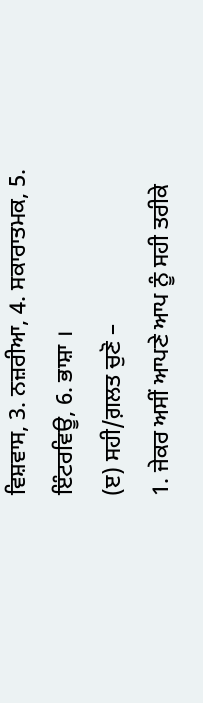ਵਿਸ਼ਵਾਸ, 3. ਨਜ਼ਰੀਆ, 4. ਸਕਾਰਾਤਮਕ, 5. ਇੰਟਰਵਿਊ, 6. ਭਾਸ਼ਾ ।
(ੲ) ਸਹੀ/ਗ਼ਲਤ ਚੁਣੋ –
1. ਜੇਕਰ ਅਸੀਂ ਆਪਣੇ ਆਪ ਨੂੰ ਸਹੀ ਤਰੀਕੇ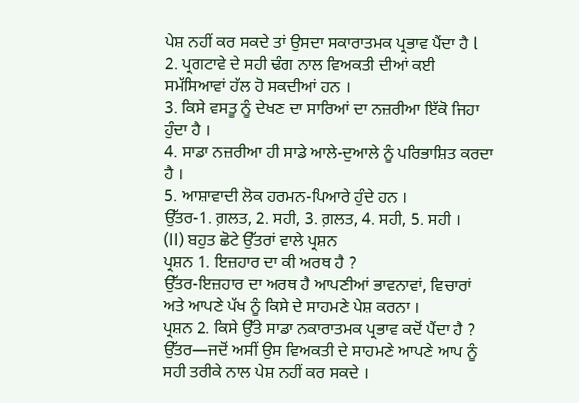ਪੇਸ਼ ਨਹੀਂ ਕਰ ਸਕਦੇ ਤਾਂ ਉਸਦਾ ਸਕਾਰਾਤਮਕ ਪ੍ਰਭਾਵ ਪੈਂਦਾ ਹੈ l
2. ਪ੍ਰਗਟਾਵੇ ਦੇ ਸਹੀ ਢੰਗ ਨਾਲ ਵਿਅਕਤੀ ਦੀਆਂ ਕਈ ਸਮੱਸਿਆਵਾਂ ਹੱਲ ਹੋ ਸਕਦੀਆਂ ਹਨ ।
3. ਕਿਸੇ ਵਸਤੂ ਨੂੰ ਦੇਖਣ ਦਾ ਸਾਰਿਆਂ ਦਾ ਨਜ਼ਰੀਆ ਇੱਕੋ ਜਿਹਾ ਹੁੰਦਾ ਹੈ ।
4. ਸਾਡਾ ਨਜ਼ਰੀਆ ਹੀ ਸਾਡੇ ਆਲੇ-ਦੁਆਲੇ ਨੂੰ ਪਰਿਭਾਸ਼ਿਤ ਕਰਦਾ ਹੈ ।
5. ਆਸ਼ਾਵਾਦੀ ਲੋਕ ਹਰਮਨ-ਪਿਆਰੇ ਹੁੰਦੇ ਹਨ ।
ਉੱਤਰ-1. ਗ਼ਲਤ, 2. ਸਹੀ, 3. ਗ਼ਲਤ, 4. ਸਹੀ, 5. ਸਹੀ ।
(II) ਬਹੁਤ ਛੋਟੇ ਉੱਤਰਾਂ ਵਾਲੇ ਪ੍ਰਸ਼ਨ
ਪ੍ਰਸ਼ਨ 1. ਇਜ਼ਹਾਰ ਦਾ ਕੀ ਅਰਥ ਹੈ ?
ਉੱਤਰ-ਇਜ਼ਹਾਰ ਦਾ ਅਰਥ ਹੈ ਆਪਣੀਆਂ ਭਾਵਨਾਵਾਂ, ਵਿਚਾਰਾਂ ਅਤੇ ਆਪਣੇ ਪੱਖ ਨੂੰ ਕਿਸੇ ਦੇ ਸਾਹਮਣੇ ਪੇਸ਼ ਕਰਨਾ ।
ਪ੍ਰਸ਼ਨ 2. ਕਿਸੇ ਉੱਤੇ ਸਾਡਾ ਨਕਾਰਾਤਮਕ ਪ੍ਰਭਾਵ ਕਦੋਂ ਪੈਂਦਾ ਹੈ ?
ਉੱਤਰ—ਜਦੋਂ ਅਸੀਂ ਉਸ ਵਿਅਕਤੀ ਦੇ ਸਾਹਮਣੇ ਆਪਣੇ ਆਪ ਨੂੰ ਸਹੀ ਤਰੀਕੇ ਨਾਲ ਪੇਸ਼ ਨਹੀਂ ਕਰ ਸਕਦੇ ।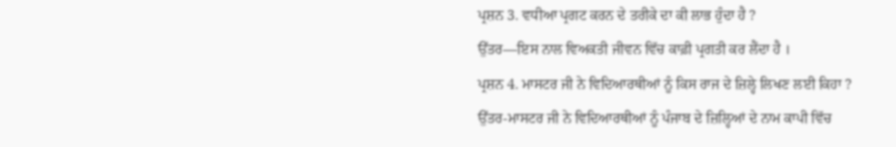ਪ੍ਰਸ਼ਨ 3. ਵਧੀਆ ਪ੍ਰਗਟ ਕਰਨ ਦੇ ਤਰੀਕੇ ਦਾ ਕੀ ਲਾਭ ਹੁੰਦਾ ਹੈ ?
ਉੱਤਰ—ਇਸ ਨਾਲ ਵਿਅਕਤੀ ਜੀਵਨ ਵਿੱਚ ਕਾਫ਼ੀ ਪ੍ਰਗਤੀ ਕਰ ਲੈਂਦਾ ਹੈ ।
ਪ੍ਰਸ਼ਨ 4. ਮਾਸਟਰ ਜੀ ਨੇ ਵਿਦਿਆਰਥੀਆਂ ਨੂੰ ਕਿਸ ਰਾਜ ਦੇ ਜ਼ਿਲ੍ਹੇ ਲਿਖਣ ਲਈ ਕਿਹਾ ?
ਉੱਤਰ-ਮਾਸਟਰ ਜੀ ਨੇ ਵਿਦਿਆਰਥੀਆਂ ਨੂੰ ਪੰਜਾਬ ਦੇ ਜ਼ਿਲ੍ਹਿਆਂ ਦੇ ਨਾਮ ਕਾਪੀ ਵਿੱਚ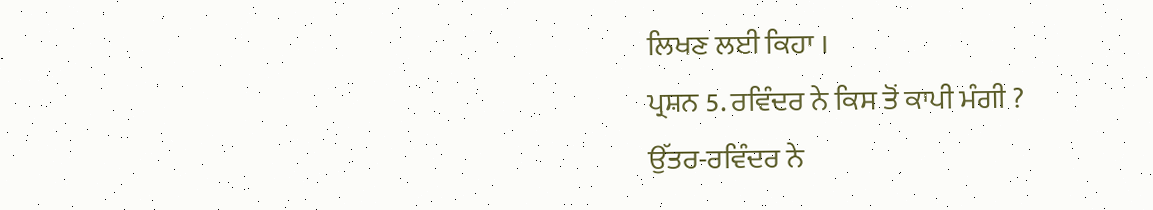ਲਿਖਣ ਲਈ ਕਿਹਾ ।
ਪ੍ਰਸ਼ਨ 5. ਰਵਿੰਦਰ ਨੇ ਕਿਸ ਤੋਂ ਕਾਪੀ ਮੰਗੀ ?
ਉੱਤਰ-ਰਵਿੰਦਰ ਨੇ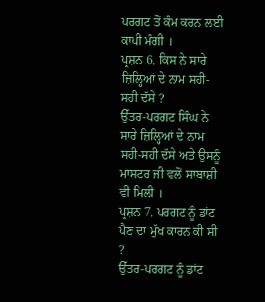ਪਰਗਟ ਤੋਂ ਕੰਮ ਕਰਨ ਲਈ ਕਾਪੀ ਮੰਗੀ ।
ਪ੍ਰਸ਼ਨ 6. ਕਿਸ ਨੇ ਸਾਰੇ ਜ਼ਿਲ੍ਹਿਆਂ ਦੇ ਨਾਮ ਸਹੀ-ਸਹੀ ਦੱਸੇ ?
ਉੱਤਰ-ਪਰਗਟ ਸਿੰਘ ਨੇ ਸਾਰੇ ਜ਼ਿਲ੍ਹਿਆਂ ਦੇ ਨਾਮ ਸਹੀ-ਸਹੀ ਦੱਸੇ ਅਤੇ ਉਸਨੂੰ ਮਾਸਟਰ ਜੀ ਵਲੋਂ ਸਾਬਾਸ਼ੀ ਵੀ ਮਿਲੀ ।
ਪ੍ਰਸ਼ਨ 7. ਪਰਗਟ ਨੂੰ ਡਾਂਟ ਪੈਣ ਦਾ ਮੁੱਖ ਕਾਰਨ ਕੀ ਸੀ ?
ਉੱਤਰ-ਪਰਗਟ ਨੂੰ ਡਾਂਟ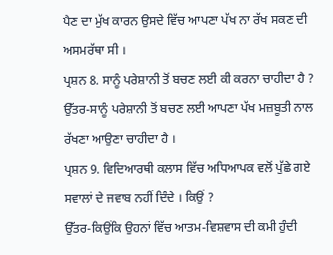ਪੈਣ ਦਾ ਮੁੱਖ ਕਾਰਨ ਉਸਦੇ ਵਿੱਚ ਆਪਣਾ ਪੱਖ ਨਾ ਰੱਖ ਸਕਣ ਦੀ ਅਸਮਰੱਥਾ ਸੀ ।
ਪ੍ਰਸ਼ਨ 8. ਸਾਨੂੰ ਪਰੇਸ਼ਾਨੀ ਤੋਂ ਬਚਣ ਲਈ ਕੀ ਕਰਨਾ ਚਾਹੀਦਾ ਹੈ ?
ਉੱਤਰ-ਸਾਨੂੰ ਪਰੇਸ਼ਾਨੀ ਤੋਂ ਬਚਣ ਲਈ ਆਪਣਾ ਪੱਖ ਮਜ਼ਬੂਤੀ ਨਾਲ ਰੱਖਣਾ ਆਉਣਾ ਚਾਹੀਦਾ ਹੈ ।
ਪ੍ਰਸ਼ਨ 9. ਵਿਦਿਆਰਥੀ ਕਲਾਸ ਵਿੱਚ ਅਧਿਆਪਕ ਵਲੋਂ ਪੁੱਛੇ ਗਏ ਸਵਾਲਾਂ ਦੇ ਜਵਾਬ ਨਹੀਂ ਦਿੰਦੇ । ਕਿਉਂ ?
ਉੱਤਰ-ਕਿਉਂਕਿ ਉਹਨਾਂ ਵਿੱਚ ਆਤਮ-ਵਿਸ਼ਵਾਸ ਦੀ ਕਮੀ ਹੁੰਦੀ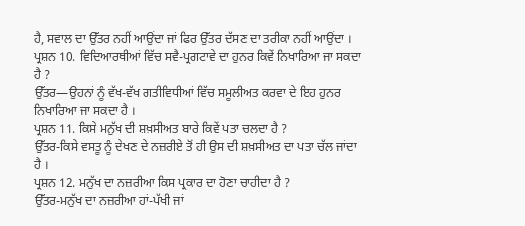ਹੈ, ਸਵਾਲ ਦਾ ਉੱਤਰ ਨਹੀਂ ਆਉਂਦਾ ਜਾਂ ਫਿਰ ਉੱਤਰ ਦੱਸਣ ਦਾ ਤਰੀਕਾ ਨਹੀਂ ਆਉਂਦਾ ।
ਪ੍ਰਸ਼ਨ 10. ਵਿਦਿਆਰਥੀਆਂ ਵਿੱਚ ਸਵੈ-ਪ੍ਰਗਟਾਵੇ ਦਾ ਹੁਨਰ ਕਿਵੇਂ ਨਿਖਾਰਿਆ ਜਾ ਸਕਦਾ ਹੈ ?
ਉੱਤਰ—ਉਹਨਾਂ ਨੂੰ ਵੱਖ-ਵੱਖ ਗਤੀਵਿਧੀਆਂ ਵਿੱਚ ਸਮੂਲੀਅਤ ਕਰਵਾ ਦੇ ਇਹ ਹੁਨਰ ਨਿਖਾਰਿਆ ਜਾ ਸਕਦਾ ਹੈ ।
ਪ੍ਰਸ਼ਨ 11. ਕਿਸੇ ਮਨੁੱਖ ਦੀ ਸ਼ਖ਼ਸੀਅਤ ਬਾਰੇ ਕਿਵੇਂ ਪਤਾ ਚਲਦਾ ਹੈ ?
ਉੱਤਰ-ਕਿਸੇ ਵਸਤੂ ਨੂੰ ਦੇਖਣ ਦੇ ਨਜ਼ਰੀਏ ਤੋਂ ਹੀ ਉਸ ਦੀ ਸ਼ਖ਼ਸੀਅਤ ਦਾ ਪਤਾ ਚੱਲ ਜਾਂਦਾ ਹੈ ।
ਪ੍ਰਸ਼ਨ 12. ਮਨੁੱਖ ਦਾ ਨਜ਼ਰੀਆ ਕਿਸ ਪ੍ਰਕਾਰ ਦਾ ਹੋਣਾ ਚਾਹੀਦਾ ਹੈ ?
ਉੱਤਰ-ਮਨੁੱਖ ਦਾ ਨਜ਼ਰੀਆ ਹਾਂ-ਪੱਖੀ ਜਾਂ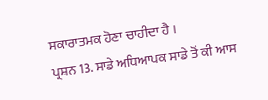ਸਕਾਰਾਤਮਕ ਹੋਣਾ ਚਾਹੀਦਾ ਹੈ ।
ਪ੍ਰਸ਼ਨ 13. ਸਾਡੇ ਅਧਿਆਪਕ ਸਾਡੇ ਤੋਂ ਕੀ ਆਸ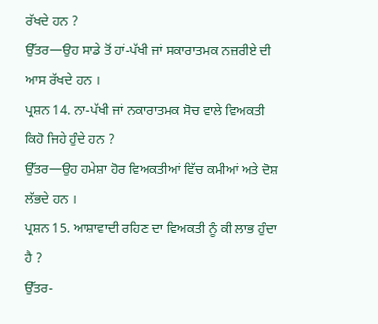ਰੱਖਦੇ ਹਨ ?
ਉੱਤਰ—ਉਹ ਸਾਡੇ ਤੋਂ ਹਾਂ-ਪੱਖੀ ਜਾਂ ਸਕਾਰਾਤਮਕ ਨਜ਼ਰੀਏ ਦੀ ਆਸ ਰੱਖਦੇ ਹਨ ।
ਪ੍ਰਸ਼ਨ 14. ਨਾ-ਪੱਖੀ ਜਾਂ ਨਕਾਰਾਤਮਕ ਸੋਚ ਵਾਲੇ ਵਿਅਕਤੀ ਕਿਹੋ ਜਿਹੇ ਹੁੰਦੇ ਹਨ ?
ਉੱਤਰ—ਉਹ ਹਮੇਸ਼ਾ ਹੋਰ ਵਿਅਕਤੀਆਂ ਵਿੱਚ ਕਮੀਆਂ ਅਤੇ ਦੋਸ਼ ਲੱਭਦੇ ਹਨ ।
ਪ੍ਰਸ਼ਨ 15. ਆਸ਼ਾਵਾਦੀ ਰਹਿਣ ਦਾ ਵਿਅਕਤੀ ਨੂੰ ਕੀ ਲਾਭ ਹੁੰਦਾ ਹੈ ?
ਉੱਤਰ-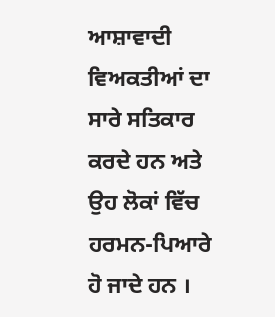ਆਸ਼ਾਵਾਦੀ ਵਿਅਕਤੀਆਂ ਦਾ ਸਾਰੇ ਸਤਿਕਾਰ ਕਰਦੇ ਹਨ ਅਤੇ ਉਹ ਲੋਕਾਂ ਵਿੱਚ ਹਰਮਨ-ਪਿਆਰੇ ਹੋ ਜਾਦੇ ਹਨ ।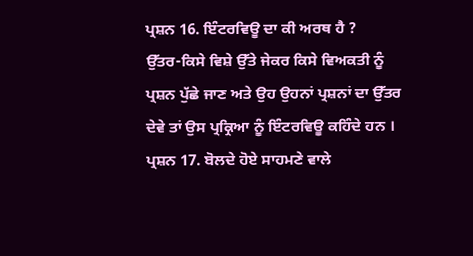ਪ੍ਰਸ਼ਨ 16. ਇੰਟਰਵਿਊ ਦਾ ਕੀ ਅਰਥ ਹੈ ?
ਉੱਤਰ-ਕਿਸੇ ਵਿਸ਼ੇ ਉੱਤੇ ਜੇਕਰ ਕਿਸੇ ਵਿਅਕਤੀ ਨੂੰ ਪ੍ਰਸ਼ਨ ਪੁੱਛੇ ਜਾਣ ਅਤੇ ਉਹ ਉਹਨਾਂ ਪ੍ਰਸ਼ਨਾਂ ਦਾ ਉੱਤਰ ਦੇਵੇ ਤਾਂ ਉਸ ਪ੍ਰਕ੍ਰਿਆ ਨੂੰ ਇੰਟਰਵਿਊ ਕਹਿੰਦੇ ਹਨ ।
ਪ੍ਰਸ਼ਨ 17. ਬੋਲਦੇ ਹੋਏ ਸਾਹਮਣੇ ਵਾਲੇ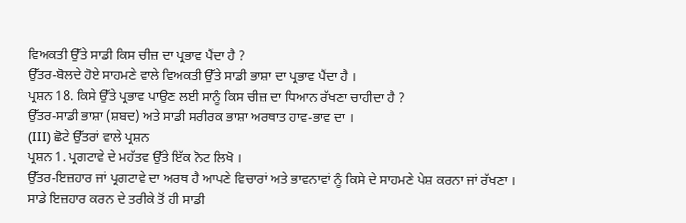ਵਿਅਕਤੀ ਉੱਤੇ ਸਾਡੀ ਕਿਸ ਚੀਜ਼ ਦਾ ਪ੍ਰਭਾਵ ਪੈਂਦਾ ਹੈ ?
ਉੱਤਰ-ਬੋਲਦੇ ਹੋਏ ਸਾਹਮਣੇ ਵਾਲੇ ਵਿਅਕਤੀ ਉੱਤੇ ਸਾਡੀ ਭਾਸ਼ਾ ਦਾ ਪ੍ਰਭਾਵ ਪੈਂਦਾ ਹੈ ।
ਪ੍ਰਸ਼ਨ 18. ਕਿਸੇ ਉੱਤੇ ਪ੍ਰਭਾਵ ਪਾਉਣ ਲਈ ਸਾਨੂੰ ਕਿਸ ਚੀਜ਼ ਦਾ ਧਿਆਨ ਰੱਖਣਾ ਚਾਹੀਦਾ ਹੈ ?
ਉੱਤਰ-ਸਾਡੀ ਭਾਸ਼ਾ (ਸ਼ਬਦ) ਅਤੇ ਸਾਡੀ ਸਰੀਰਕ ਭਾਸ਼ਾ ਅਰਥਾਤ ਹਾਵ-ਭਾਵ ਦਾ ।
(III) ਛੋਟੇ ਉੱਤਰਾਂ ਵਾਲੇ ਪ੍ਰਸ਼ਨ
ਪ੍ਰਸ਼ਨ 1. ਪ੍ਰਗਟਾਵੇ ਦੇ ਮਹੱਤਵ ਉੱਤੇ ਇੱਕ ਨੋਟ ਲਿਖੋ ।
ਉੱਤਰ-ਇਜ਼ਹਾਰ ਜਾਂ ਪ੍ਰਗਟਾਵੇ ਦਾ ਅਰਥ ਹੈ ਆਪਣੇ ਵਿਚਾਰਾਂ ਅਤੇ ਭਾਵਨਾਵਾਂ ਨੂੰ ਕਿਸੇ ਦੇ ਸਾਹਮਣੇ ਪੇਸ਼ ਕਰਨਾ ਜਾਂ ਰੱਖਣਾ । ਸਾਡੇ ਇਜ਼ਹਾਰ ਕਰਨ ਦੇ ਤਰੀਕੇ ਤੋਂ ਹੀ ਸਾਡੀ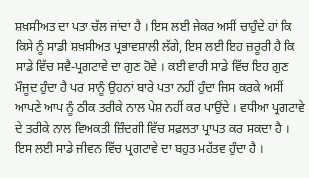ਸ਼ਖ਼ਸੀਅਤ ਦਾ ਪਤਾ ਚੱਲ ਜਾਂਦਾ ਹੈ । ਇਸ ਲਈ ਜੇਕਰ ਅਸੀਂ ਚਾਹੁੰਦੇ ਹਾਂ ਕਿ ਕਿਸੇ ਨੂੰ ਸਾਡੀ ਸ਼ਖ਼ਸੀਅਤ ਪ੍ਰਭਾਵਸ਼ਾਲੀ ਲੱਗੇ, ਇਸ ਲਈ ਇਹ ਜ਼ਰੂਰੀ ਹੈ ਕਿ ਸਾਡੇ ਵਿੱਚ ਸਵੈ-ਪ੍ਰਗਟਾਵੇ ਦਾ ਗੁਣ ਹੋਵੇ । ਕਈ ਵਾਰੀ ਸਾਡੇ ਵਿੱਚ ਇਹ ਗੁਣ ਮੌਜੂਦ ਹੁੰਦਾ ਹੈ ਪਰ ਸਾਨੂੰ ਉਹਨਾਂ ਬਾਰੇ ਪਤਾ ਨਹੀਂ ਹੁੰਦਾ ਜਿਸ ਕਰਕੇ ਅਸੀਂ ਆਪਣੇ ਆਪ ਨੂੰ ਠੀਕ ਤਰੀਕੇ ਨਾਲ ਪੇਸ਼ ਨਹੀਂ ਕਰ ਪਾਉਂਦੇ । ਵਧੀਆ ਪ੍ਰਗਟਾਵੇ ਦੇ ਤਰੀਕੇ ਨਾਲ ਵਿਅਕਤੀ ਜ਼ਿੰਦਗੀ ਵਿੱਚ ਸਫ਼ਲਤਾ ਪ੍ਰਾਪਤ ਕਰ ਸਕਦਾ ਹੈ । ਇਸ ਲਈ ਸਾਡੇ ਜੀਵਨ ਵਿੱਚ ਪ੍ਰਗਟਾਵੇ ਦਾ ਬਹੁਤ ਮਹੱਤਵ ਹੁੰਦਾ ਹੈ ।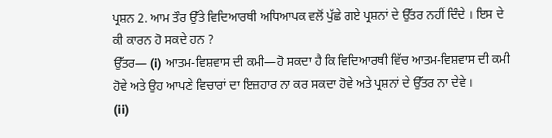ਪ੍ਰਸ਼ਨ 2. ਆਮ ਤੌਰ ਉੱਤੇ ਵਿਦਿਆਰਥੀ ਅਧਿਆਪਕ ਵਲੋਂ ਪੁੱਛੇ ਗਏ ਪ੍ਰਸ਼ਨਾਂ ਦੇ ਉੱਤਰ ਨਹੀਂ ਦਿੰਦੇ । ਇਸ ਦੇ ਕੀ ਕਾਰਨ ਹੋ ਸਕਦੇ ਹਨ ?
ਉੱਤਰ— (i) ਆਤਮ-ਵਿਸ਼ਵਾਸ ਦੀ ਕਮੀ—ਹੋ ਸਕਦਾ ਹੈ ਕਿ ਵਿਦਿਆਰਥੀ ਵਿੱਚ ਆਤਮ-ਵਿਸ਼ਵਾਸ ਦੀ ਕਮੀ ਹੋਵੇ ਅਤੇ ਉਹ ਆਪਣੇ ਵਿਚਾਰਾਂ ਦਾ ਇਜ਼ਹਾਰ ਨਾ ਕਰ ਸਕਦਾ ਹੋਵੇ ਅਤੇ ਪ੍ਰਸ਼ਨਾਂ ਦੇ ਉੱਤਰ ਨਾ ਦੇਵੇ ।
(ii)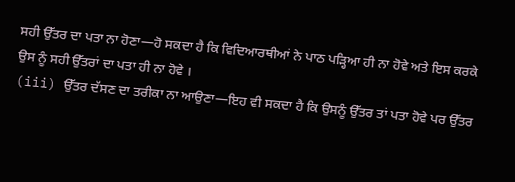ਸਹੀ ਉੱਤਰ ਦਾ ਪਤਾ ਨਾ ਹੋਣਾ—ਹੋ ਸਕਦਾ ਹੈ ਕਿ ਵਿਦਿਆਰਥੀਆਂ ਨੇ ਪਾਠ ਪੜ੍ਹਿਆ ਹੀ ਨਾ ਹੋਵੇ ਅਤੇ ਇਸ ਕਰਕੇ ਉਸ ਨੂੰ ਸਹੀ ਉੱਤਰਾਂ ਦਾ ਪਤਾ ਹੀ ਨਾ ਹੋਵੇ ।
(iii) ਉੱਤਰ ਦੱਸਣ ਦਾ ਤਰੀਕਾ ਨਾ ਆਉਣਾ—ਇਹ ਵੀ ਸਕਦਾ ਹੈ ਕਿ ਉਸਨੂੰ ਉੱਤਰ ਤਾਂ ਪਤਾ ਹੋਵੇ ਪਰ ਉੱਤਰ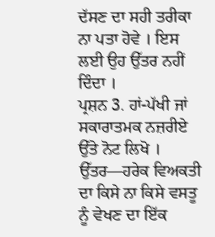ਦੱਸਣ ਦਾ ਸਹੀ ਤਰੀਕਾ ਨਾ ਪਤਾ ਹੋਵੇ । ਇਸ ਲਈ ਉਹ ਉੱਤਰ ਨਹੀਂ ਦਿੰਦਾ ।
ਪ੍ਰਸ਼ਨ 3. ਹਾਂ-ਪੱਖੀ ਜਾਂ ਸਕਾਰਾਤਮਕ ਨਜ਼ਰੀਏ ਉੱਤੇ ਨੋਟ ਲਿਖੋ ।
ਉੱਤਰ—ਹਰੇਕ ਵਿਅਕਤੀ ਦਾ ਕਿਸੇ ਨਾ ਕਿਸੇ ਵਸਤੂ ਨੂੰ ਵੇਖਣ ਦਾ ਇੱਕ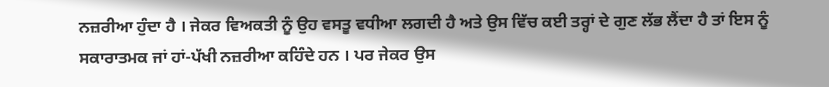ਨਜ਼ਰੀਆ ਹੁੰਦਾ ਹੈ । ਜੇਕਰ ਵਿਅਕਤੀ ਨੂੰ ਉਹ ਵਸਤੂ ਵਧੀਆ ਲਗਦੀ ਹੈ ਅਤੇ ਉਸ ਵਿੱਚ ਕਈ ਤਰ੍ਹਾਂ ਦੇ ਗੁਣ ਲੱਭ ਲੈਂਦਾ ਹੈ ਤਾਂ ਇਸ ਨੂੰ ਸਕਾਰਾਤਮਕ ਜਾਂ ਹਾਂ-ਪੱਖੀ ਨਜ਼ਰੀਆ ਕਹਿੰਦੇ ਹਨ । ਪਰ ਜੇਕਰ ਉਸ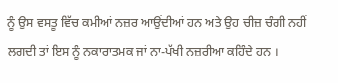ਨੂੰ ਉਸ ਵਸਤੂ ਵਿੱਚ ਕਮੀਆਂ ਨਜ਼ਰ ਆਉਂਦੀਆਂ ਹਨ ਅਤੇ ਉਹ ਚੀਜ਼ ਚੰਗੀ ਨਹੀਂ ਲਗਦੀ ਤਾਂ ਇਸ ਨੂੰ ਨਕਾਰਾਤਮਕ ਜਾਂ ਨਾ-ਪੱਖੀ ਨਜ਼ਰੀਆ ਕਹਿੰਦੇ ਹਨ ।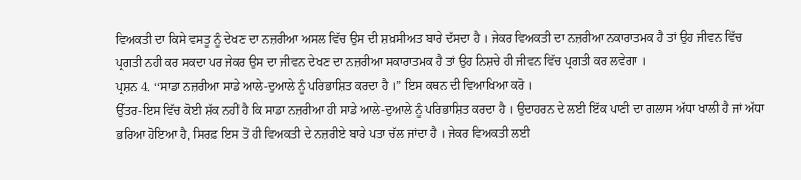ਵਿਅਕਤੀ ਦਾ ਕਿਸੇ ਵਸਤੂ ਨੂੰ ਦੇਖਣ ਦਾ ਨਜ਼ਰੀਆ ਅਸਲ ਵਿੱਚ ਉਸ ਦੀ ਸ਼ਖ਼ਸੀਅਤ ਬਾਰੇ ਦੱਸਦਾ ਹੈ । ਜੇਕਰ ਵਿਅਕਤੀ ਦਾ ਨਜ਼ਰੀਆ ਨਕਾਰਾਤਮਕ ਹੈ ਤਾਂ ਉਹ ਜੀਵਨ ਵਿੱਚ ਪ੍ਰਗਤੀ ਨਹੀ ਕਰ ਸਕਦਾ ਪਰ ਜੇਕਰ ਉਸ ਦਾ ਜੀਵਨ ਦੇਖਣ ਦਾ ਨਜ਼ਰੀਆ ਸਕਾਰਾਤਮਕ ਹੈ ਤਾਂ ਉਹ ਨਿਸ਼ਚੇ ਹੀ ਜੀਵਨ ਵਿੱਚ ਪ੍ਰਗਤੀ ਕਰ ਲਵੇਗਾ ।
ਪ੍ਰਸ਼ਨ 4. ‘‘ਸਾਡਾ ਨਜ਼ਰੀਆ ਸਾਡੇ ਆਲੇ-ਦੁਆਲੇ ਨੂੰ ਪਰਿਭਾਸ਼ਿਤ ਕਰਦਾ ਹੈ ।” ਇਸ ਕਥਨ ਦੀ ਵਿਆਖਿਆ ਕਰੋ ।
ਉੱਤਰ-ਇਸ ਵਿੱਚ ਕੋਈ ਸ਼ੱਕ ਨਹੀਂ ਹੈ ਕਿ ਸਾਡਾ ਨਜ਼ਰੀਆ ਹੀ ਸਾਡੇ ਆਲੇ-ਦੁਆਲੇ ਨੂੰ ਪਰਿਭਾਸ਼ਿਤ ਕਰਦਾ ਹੈ । ਉਦਾਹਰਨ ਦੇ ਲਈ ਇੱਕ ਪਾਣੀ ਦਾ ਗਲਾਸ ਅੱਧਾ ਖਾਲੀ ਹੈ ਜਾਂ ਅੱਧਾ ਭਰਿਆ ਹੋਇਆ ਹੈ, ਸਿਰਫ਼ ਇਸ ਤੋਂ ਹੀ ਵਿਅਕਤੀ ਦੇ ਨਜ਼ਰੀਏ ਬਾਰੇ ਪਤਾ ਚੱਲ ਜਾਂਦਾ ਹੈ । ਜੇਕਰ ਵਿਅਕਤੀ ਲਈ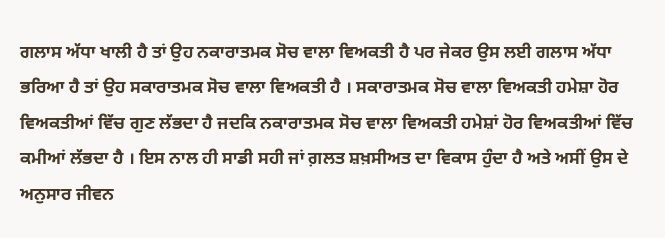ਗਲਾਸ ਅੱਧਾ ਖਾਲੀ ਹੈ ਤਾਂ ਉਹ ਨਕਾਰਾਤਮਕ ਸੋਚ ਵਾਲਾ ਵਿਅਕਤੀ ਹੈ ਪਰ ਜੇਕਰ ਉਸ ਲਈ ਗਲਾਸ ਅੱਧਾ ਭਰਿਆ ਹੈ ਤਾਂ ਉਹ ਸਕਾਰਾਤਮਕ ਸੋਚ ਵਾਲਾ ਵਿਅਕਤੀ ਹੈ । ਸਕਾਰਾਤਮਕ ਸੋਚ ਵਾਲਾ ਵਿਅਕਤੀ ਹਮੇਸ਼ਾ ਹੋਰ ਵਿਅਕਤੀਆਂ ਵਿੱਚ ਗੁਣ ਲੱਭਦਾ ਹੈ ਜਦਕਿ ਨਕਾਰਾਤਮਕ ਸੋਚ ਵਾਲਾ ਵਿਅਕਤੀ ਹਮੇਸ਼ਾਂ ਹੋਰ ਵਿਅਕਤੀਆਂ ਵਿੱਚ ਕਮੀਆਂ ਲੱਭਦਾ ਹੈ । ਇਸ ਨਾਲ ਹੀ ਸਾਡੀ ਸਹੀ ਜਾਂ ਗ਼ਲਤ ਸ਼ਖ਼ਸੀਅਤ ਦਾ ਵਿਕਾਸ ਹੁੰਦਾ ਹੈ ਅਤੇ ਅਸੀਂ ਉਸ ਦੇ ਅਨੁਸਾਰ ਜੀਵਨ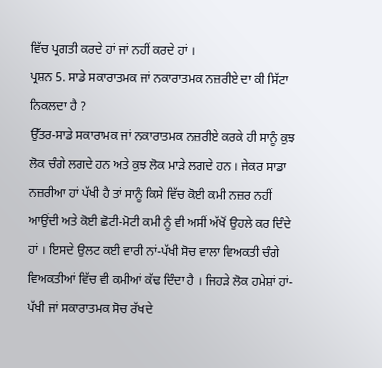ਵਿੱਚ ਪ੍ਰਗਤੀ ਕਰਦੇ ਹਾਂ ਜਾਂ ਨਹੀਂ ਕਰਦੇ ਹਾਂ ।
ਪ੍ਰਸ਼ਨ 5. ਸਾਡੇ ਸਕਾਰਾਤਮਕ ਜਾਂ ਨਕਾਰਾਤਮਕ ਨਜ਼ਰੀਏ ਦਾ ਕੀ ਸਿੱਟਾ ਨਿਕਲਦਾ ਹੈ ?
ਉੱਤਰ-ਸਾਡੇ ਸਕਾਰਾਮਕ ਜਾਂ ਨਕਾਰਾਤਮਕ ਨਜ਼ਰੀਏ ਕਰਕੇ ਹੀ ਸਾਨੂੰ ਕੁਝ ਲੋਕ ਚੰਗੇ ਲਗਦੇ ਹਨ ਅਤੇ ਕੁਝ ਲੋਕ ਮਾੜੇ ਲਗਦੇ ਹਨ । ਜੇਕਰ ਸਾਡਾ ਨਜ਼ਰੀਆ ਹਾਂ ਪੱਖੀ ਹੈ ਤਾਂ ਸਾਨੂੰ ਕਿਸੇ ਵਿੱਚ ਕੋਈ ਕਮੀ ਨਜ਼ਰ ਨਹੀਂ ਆਉਂਦੀ ਅਤੇ ਕੋਈ ਛੋਟੀ-ਮੋਟੀ ਕਮੀ ਨੂੰ ਵੀ ਅਸੀਂ ਅੱਖੋਂ ਉਹਲੇ ਕਰ ਦਿੰਦੇ ਹਾਂ । ਇਸਦੇ ਉਲਟ ਕਈ ਵਾਰੀ ਨਾਂ-ਪੱਖੀ ਸੋਚ ਵਾਲਾ ਵਿਅਕਤੀ ਚੰਗੇ ਵਿਅਕਤੀਆਂ ਵਿੱਚ ਵੀ ਕਮੀਆਂ ਕੱਢ ਦਿੰਦਾ ਹੈ । ਜਿਹੜੇ ਲੋਕ ਹਮੇਸ਼ਾਂ ਹਾਂ-ਪੱਖੀ ਜਾਂ ਸਕਾਰਾਤਮਕ ਸੋਚ ਰੱਖਦੇ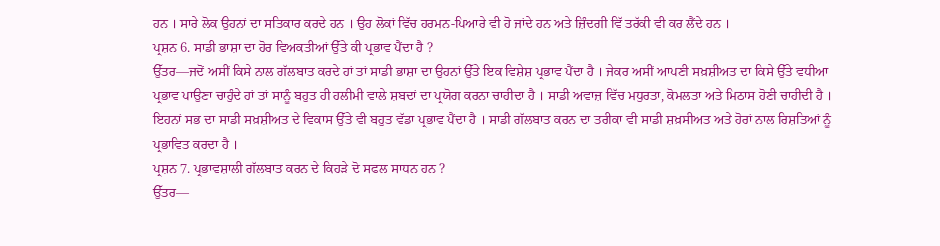ਹਨ । ਸਾਰੇ ਲੋਕ ਉਹਨਾਂ ਦਾ ਸਤਿਕਾਰ ਕਰਦੇ ਹਨ । ਉਹ ਲੋਕਾਂ ਵਿੱਚ ਹਰਮਨ-ਪਿਆਰੇ ਵੀ ਹੋ ਜਾਂਦੇ ਹਨ ਅਤੇ ਜ਼ਿੰਦਗੀ ਵਿੱ ਤਰੱਕੀ ਵੀ ਕਰ ਲੈਂਦੇ ਹਨ ।
ਪ੍ਰਸ਼ਨ 6. ਸਾਡੀ ਭਾਸ਼ਾ ਦਾ ਹੋਰ ਵਿਅਕਤੀਆਂ ਉੱਤੇ ਕੀ ਪ੍ਰਭਾਵ ਪੈਂਦਾ ਹੈ ?
ਉੱਤਰ—ਜਦੋਂ ਅਸੀਂ ਕਿਸੇ ਨਾਲ ਗੱਲਬਾਤ ਕਰਦੇ ਹਾਂ ਤਾਂ ਸਾਡੀ ਭਾਸ਼ਾ ਦਾ ਉਹਨਾਂ ਉੱਤੇ ਇਕ ਵਿਸ਼ੇਸ਼ ਪ੍ਰਭਾਵ ਪੈਂਦਾ ਹੈ । ਜੇਕਰ ਅਸੀਂ ਆਪਣੀ ਸਖ਼ਸ਼ੀਅਤ ਦਾ ਕਿਸੇ ਉੱਤੇ ਵਧੀਆ ਪ੍ਰਭਾਵ ਪਾਉਣਾ ਚਾਹੁੰਦੇ ਹਾਂ ਤਾਂ ਸਾਨੂੰ ਬਹੁਤ ਹੀ ਹਲੀਮੀ ਵਾਲੇ ਸ਼ਬਦਾਂ ਦਾ ਪ੍ਰਯੋਗ ਕਰਨਾ ਚਾਹੀਦਾ ਹੈ । ਸਾਡੀ ਅਵਾਜ਼ ਵਿੱਚ ਮਧੁਰਤਾ, ਕੋਮਲਤਾ ਅਤੇ ਮਿਠਾਸ ਹੋਣੀ ਚਾਹੀਦੀ ਹੈ । ਇਹਨਾਂ ਸਭ ਦਾ ਸਾਡੀ ਸਖ਼ਸ਼ੀਅਤ ਦੇ ਵਿਕਾਸ ਉੱਤੇ ਵੀ ਬਹੁਤ ਵੱਡਾ ਪ੍ਰਭਾਵ ਪੈਂਦਾ ਹੈ । ਸਾਡੀ ਗੱਲਬਾਤ ਕਰਨ ਦਾ ਤਰੀਕਾ ਵੀ ਸਾਡੀ ਸ਼ਖ਼ਸੀਅਤ ਅਤੇ ਹੋਰਾਂ ਨਾਲ ਰਿਸ਼ਤਿਆਂ ਨੂੰ ਪ੍ਰਭਾਵਿਤ ਕਰਦਾ ਹੈ ।
ਪ੍ਰਸ਼ਨ 7. ਪ੍ਰਭਾਵਸ਼ਾਲੀ ਗੱਲਬਾਤ ਕਰਨ ਦੇ ਕਿਹੜੇ ਦੋ ਸਫਲ ਸਾਧਨ ਹਨ ?
ਉੱਤਰ—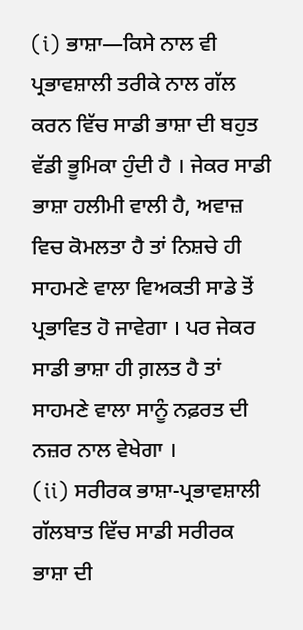(i) ਭਾਸ਼ਾ—ਕਿਸੇ ਨਾਲ ਵੀ ਪ੍ਰਭਾਵਸ਼ਾਲੀ ਤਰੀਕੇ ਨਾਲ ਗੱਲ ਕਰਨ ਵਿੱਚ ਸਾਡੀ ਭਾਸ਼ਾ ਦੀ ਬਹੁਤ ਵੱਡੀ ਭੂਮਿਕਾ ਹੁੰਦੀ ਹੈ । ਜੇਕਰ ਸਾਡੀ ਭਾਸ਼ਾ ਹਲੀਮੀ ਵਾਲੀ ਹੈ, ਅਵਾਜ਼ ਵਿਚ ਕੋਮਲਤਾ ਹੈ ਤਾਂ ਨਿਸ਼ਚੇ ਹੀ ਸਾਹਮਣੇ ਵਾਲਾ ਵਿਅਕਤੀ ਸਾਡੇ ਤੋਂ ਪ੍ਰਭਾਵਿਤ ਹੋ ਜਾਵੇਗਾ । ਪਰ ਜੇਕਰ ਸਾਡੀ ਭਾਸ਼ਾ ਹੀ ਗ਼ਲਤ ਹੈ ਤਾਂ ਸਾਹਮਣੇ ਵਾਲਾ ਸਾਨੂੰ ਨਫ਼ਰਤ ਦੀ ਨਜ਼ਰ ਨਾਲ ਵੇਖੇਗਾ ।
(ii) ਸਰੀਰਕ ਭਾਸ਼ਾ-ਪ੍ਰਭਾਵਸ਼ਾਲੀ ਗੱਲਬਾਤ ਵਿੱਚ ਸਾਡੀ ਸਰੀਰਕ ਭਾਸ਼ਾ ਦੀ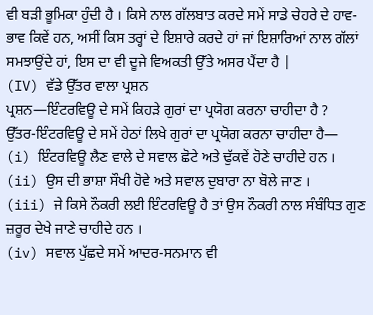ਵੀ ਬੜੀ ਭੂਮਿਕਾ ਹੁੰਦੀ ਹੈ । ਕਿਸੇ ਨਾਲ ਗੱਲਬਾਤ ਕਰਦੇ ਸਮੇਂ ਸਾਡੇ ਚੇਹਰੇ ਦੇ ਹਾਵ-ਭਾਵ ਕਿਵੇਂ ਹਨ, ਅਸੀਂ ਕਿਸ ਤਰ੍ਹਾਂ ਦੇ ਇਸ਼ਾਰੇ ਕਰਦੇ ਹਾਂ ਜਾਂ ਇਸ਼ਾਰਿਆਂ ਨਾਲ ਗੱਲਾਂ ਸਮਝਾਉਂਦੇ ਹਾਂ, ਇਸ ਦਾ ਵੀ ਦੂਜੇ ਵਿਅਕਤੀ ਉੱਤੇ ਅਸਰ ਪੈਂਦਾ ਹੈ |
(IV) ਵੱਡੇ ਉੱਤਰ ਵਾਲਾ ਪ੍ਰਸ਼ਨ
ਪ੍ਰਸ਼ਨ—ਇੰਟਰਵਿਊ ਦੇ ਸਮੇਂ ਕਿਹੜੇ ਗੁਰਾਂ ਦਾ ਪ੍ਰਯੋਗ ਕਰਨਾ ਚਾਹੀਦਾ ਹੈ ?
ਉੱਤਰ-ਇੰਟਰਵਿਊ ਦੇ ਸਮੇਂ ਹੇਠਾਂ ਲਿਖੇ ਗੁਰਾਂ ਦਾ ਪ੍ਰਯੋਗ ਕਰਨਾ ਚਾਹੀਦਾ ਹੈ—
(i) ਇੰਟਰਵਿਊ ਲੈਣ ਵਾਲੇ ਦੇ ਸਵਾਲ ਛੋਟੇ ਅਤੇ ਢੁੱਕਵੇਂ ਹੋਣੇ ਚਾਹੀਦੇ ਹਨ ।
(ii) ਉਸ ਦੀ ਭਾਸ਼ਾ ਸੌਖੀ ਹੋਵੇ ਅਤੇ ਸਵਾਲ ਦੁਬਾਰਾ ਨਾ ਬੋਲੇ ਜਾਣ ।
(iii) ਜੇ ਕਿਸੇ ਨੌਕਰੀ ਲਈ ਇੰਟਰਵਿਊ ਹੈ ਤਾਂ ਉਸ ਨੌਕਰੀ ਨਾਲ ਸੰਬੰਧਿਤ ਗੁਣ ਜ਼ਰੂਰ ਦੇਖੇ ਜਾਣੇ ਚਾਹੀਦੇ ਹਨ ।
(iv) ਸਵਾਲ ਪੁੱਛਦੇ ਸਮੇਂ ਆਦਰ-ਸਨਮਾਨ ਵੀ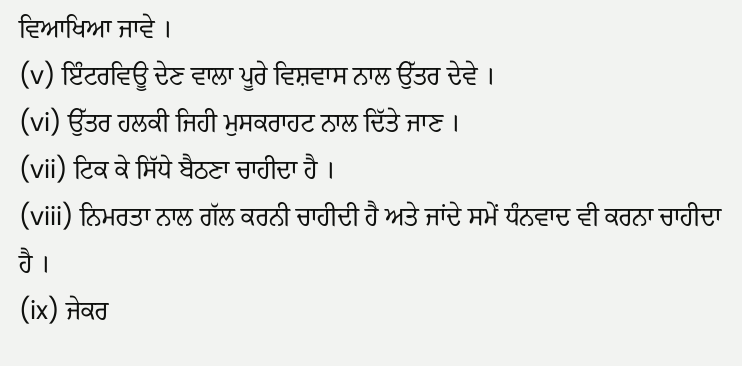ਵਿਆਖਿਆ ਜਾਵੇ ।
(v) ਇੰਟਰਵਿਊ ਦੇਣ ਵਾਲਾ ਪੂਰੇ ਵਿਸ਼ਵਾਸ ਨਾਲ ਉੱਤਰ ਦੇਵੇ ।
(vi) ਉੱਤਰ ਹਲਕੀ ਜਿਹੀ ਮੁਸਕਰਾਹਟ ਨਾਲ ਦਿੱਤੇ ਜਾਣ ।
(vii) ਟਿਕ ਕੇ ਸਿੱਧੇ ਬੈਠਣਾ ਚਾਹੀਦਾ ਹੈ ।
(viii) ਨਿਮਰਤਾ ਨਾਲ ਗੱਲ ਕਰਨੀ ਚਾਹੀਦੀ ਹੈ ਅਤੇ ਜਾਂਦੇ ਸਮੇਂ ਧੰਨਵਾਦ ਵੀ ਕਰਨਾ ਚਾਹੀਦਾ ਹੈ ।
(ix) ਜੇਕਰ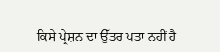ਕਿਸੇ ਪ੍ਰੇਸ਼ਨ ਦਾ ਉੱਤਰ ਪਤਾ ਨਹੀਂ ਹੈ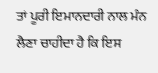ਤਾਂ ਪੂਰੀ ਇਮਾਨਦਾਰੀ ਨਾਲ ਮੰਨ ਲੈਣਾ ਚਾਹੀਦਾ ਹੈ ਕਿ ਇਸ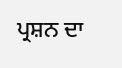ਪ੍ਰਸ਼ਨ ਦਾ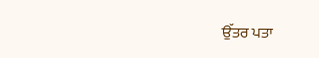ਉੱਤਰ ਪਤਾ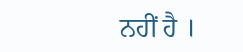ਨਹੀਂ ਹੈ ।